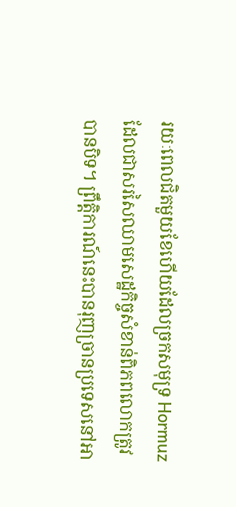រយៈពេលជិតមួយខែហើយដែលច្រកសមុទ្រ Hormuz ដែលជាសរសៃឈាមសេដ្ឋកិច្ចសំខាន់ពិភពលោកត្រូវបានបិទ។ ព្រឹត្តិការណ៍នេះបានរុញច្រានប្រទេសនៅអា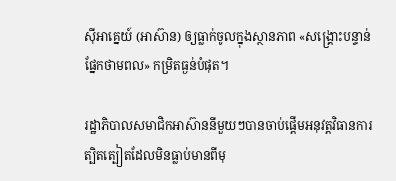ស៊ីអាគ្នេយ៍ (អាស៊ាន) ឲ្យធ្លាក់ចូលក្នុងស្ថានភាព «សង្គ្រោះបន្ទាន់ផ្នែកថាមពល» កម្រិតធ្ងន់បំផុត។

រដ្ឋាភិបាលសមាជិកអាស៊ាននីមួយៗបានចាប់ផ្ដើមអនុវត្តវិធានការត្បិតត្បៀតដែលមិនធ្លាប់មានពីមុ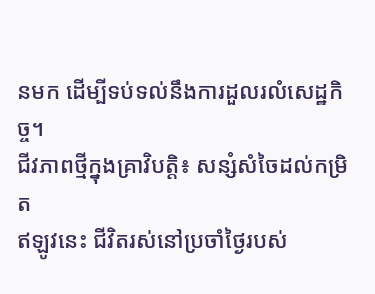នមក ដើម្បីទប់ទល់នឹងការដួលរលំសេដ្ឋកិច្ច។
ជីវភាពថ្មីក្នុងគ្រាវិបត្តិ៖ សន្សំសំចៃដល់កម្រិត
ឥឡូវនេះ ជីវិតរស់នៅប្រចាំថ្ងៃរបស់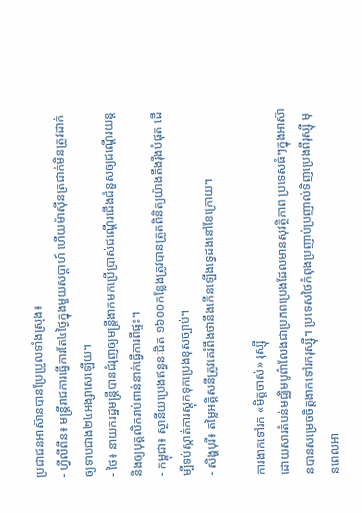ប្រជាជនអាស៊ានបានប្រែប្រួលទាំងស្រុង៖
- ហ្វីលីពីន៖ មន្ត្រីរាជការធ្វើការតែ៤ថ្ងៃក្នុងមួយសប្តាហ៍ ហើយម៉ាស៊ីនត្រជាក់មិនត្រូវដាក់ឲ្យទាបជាង២៤អង្សាសេឡើយ។
- ថៃ៖ នាយករដ្ឋមន្ត្រីបានជំរុញឲ្យមន្ត្រីងាកមកប្រើប្រាស់ជណ្ដើរជើងជំនួសឲ្យជណ្ដើរយន្ត និងឲ្យបុគ្គលិករាប់ពាន់នាក់ធ្វើការពីផ្ទះ។
- កម្ពុជា៖ ស្ថានីយប្រេងឥន្ធនៈជិត ១៦០០កន្លែងត្រូវបានត្រួតពិនិត្យយ៉ាងតឹងរ៉ឹងបំផុត ដើម្បីទប់ស្កាត់ការស្តុកទុកប្រេងខុសច្បាប់។
- សិង្ហបុរី៖ តម្លៃអគ្គិសនីត្រូវគេរំពឹងថានឹងកើនឡើងទ្វេដងនៅខែក្រោយ។

ការងាកទៅរក «មិត្តចាស់» រុស្ស៊ី
ដោយសារតំបន់មជ្ឈិមបូព៌ាលែងជាប្រភពប្រេងដែលមានសុវត្ថិភាព ប្រទេសធំៗក្នុងអាស៊ានបានសម្រេចចិត្តងាកទៅរករុស្ស៊ី។ ប្រទេសថៃកំពុងប្រញាប់ប្រញាល់ទិញប្រេងពីរុស្ស៊ី មុនពេលអា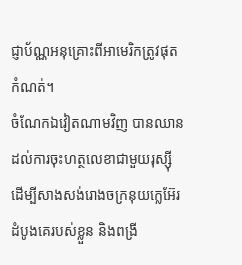ជ្ញាប័ណ្ណអនុគ្រោះពីអាមេរិកត្រូវផុតកំណត់។
ចំណែកឯវៀតណាមវិញ បានឈានដល់ការចុះហត្ថលេខាជាមួយរុស្ស៊ី ដើម្បីសាងសង់រោងចក្រនុយក្លេអ៊ែរដំបូងគេរបស់ខ្លួន និងពង្រី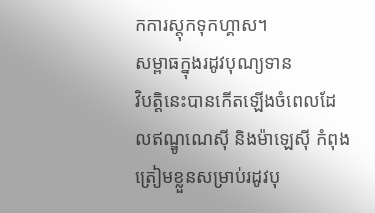កការស្តុកទុកហ្គាស។
សម្ពាធក្នុងរដូវបុណ្យទាន
វិបត្តិនេះបានកើតឡើងចំពេលដែលឥណ្ឌូណេស៊ី និងម៉ាឡេស៊ី កំពុងត្រៀមខ្លួនសម្រាប់រដូវបុ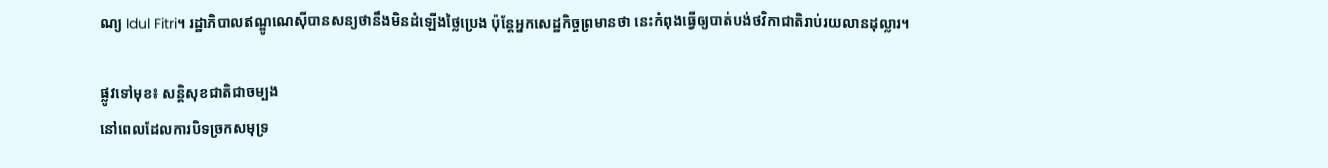ណ្យ Idul Fitri។ រដ្ឋាភិបាលឥណ្ឌូណេស៊ីបានសន្យថានឹងមិនដំឡើងថ្លៃប្រេង ប៉ុន្តែអ្នកសេដ្ឋកិច្ចព្រមានថា នេះកំពុងធ្វើឲ្យបាត់បង់ថវិកាជាតិរាប់រយលានដុល្លារ។

ផ្លូវទៅមុខ៖ សន្តិសុខជាតិជាចម្បង
នៅពេលដែលការបិទច្រកសមុទ្រ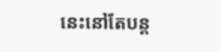នេះនៅតែបន្ត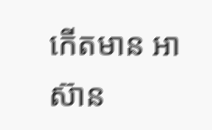កើតមាន អាស៊ាន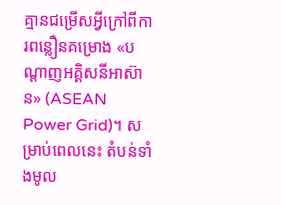គ្មានជម្រើសអ្វីក្រៅពីការពន្លឿនគម្រោង «បណ្តាញអគ្គិសនីអាស៊ាន» (ASEAN Power Grid)។ សម្រាប់ពេលនេះ តំបន់ទាំងមូល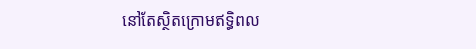នៅតែស្ថិតក្រោមឥទ្ធិពល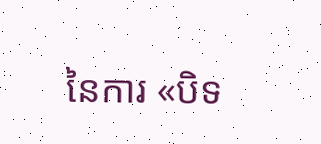នៃការ «បិទ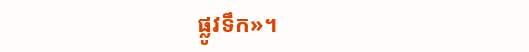ផ្លូវទឹក»។